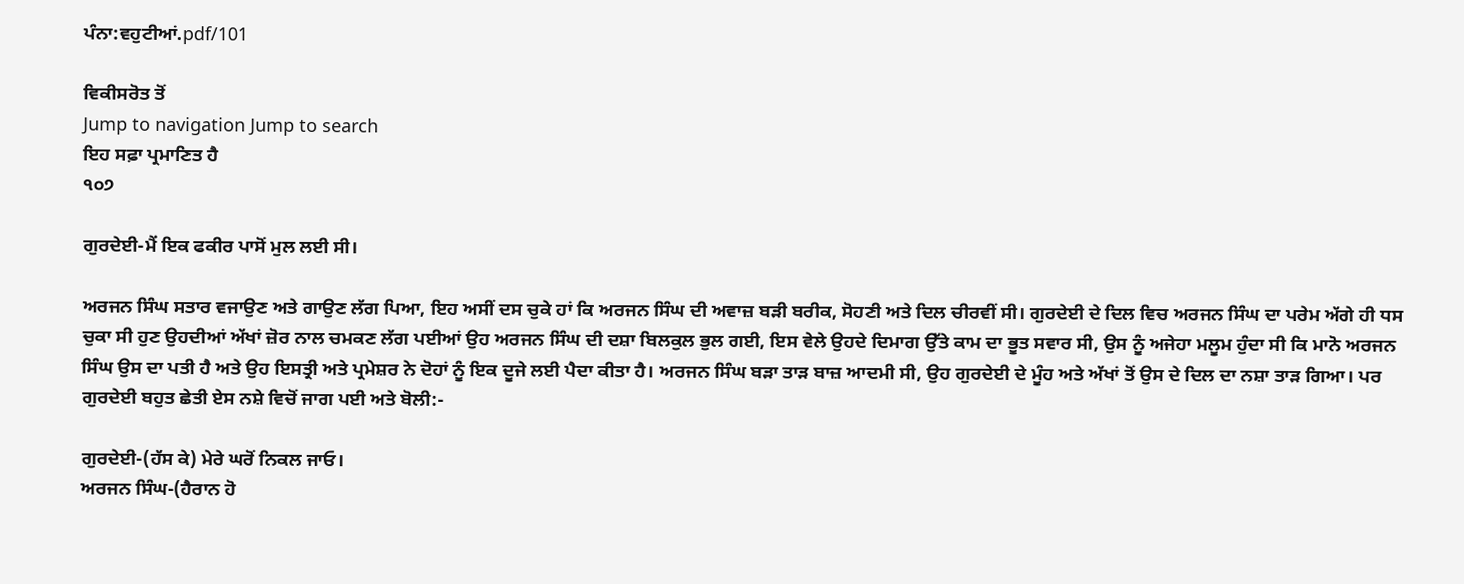ਪੰਨਾ:ਵਹੁਟੀਆਂ.pdf/101

ਵਿਕੀਸਰੋਤ ਤੋਂ
Jump to navigation Jump to search
ਇਹ ਸਫ਼ਾ ਪ੍ਰਮਾਣਿਤ ਹੈ
੧੦੭

ਗੁਰਦੇਈ-ਮੈਂ ਇਕ ਫਕੀਰ ਪਾਸੋਂ ਮੁਲ ਲਈ ਸੀ।

ਅਰਜਨ ਸਿੰਘ ਸਤਾਰ ਵਜਾਉਣ ਅਤੇ ਗਾਉਣ ਲੱਗ ਪਿਆ, ਇਹ ਅਸੀਂ ਦਸ ਚੁਕੇ ਹਾਂ ਕਿ ਅਰਜਨ ਸਿੰਘ ਦੀ ਅਵਾਜ਼ ਬੜੀ ਬਰੀਕ, ਸੋਹਣੀ ਅਤੇ ਦਿਲ ਚੀਰਵੀਂ ਸੀ। ਗੁਰਦੇਈ ਦੇ ਦਿਲ ਵਿਚ ਅਰਜਨ ਸਿੰਘ ਦਾ ਪਰੇਮ ਅੱਗੇ ਹੀ ਧਸ ਚੁਕਾ ਸੀ ਹੁਣ ਉਹਦੀਆਂ ਅੱਖਾਂ ਜ਼ੋਰ ਨਾਲ ਚਮਕਣ ਲੱਗ ਪਈਆਂ ਉਹ ਅਰਜਨ ਸਿੰਘ ਦੀ ਦਸ਼ਾ ਬਿਲਕੁਲ ਭੁਲ ਗਈ, ਇਸ ਵੇਲੇ ਉਹਦੇ ਦਿਮਾਗ ਉੱਤੇ ਕਾਮ ਦਾ ਭੂਤ ਸਵਾਰ ਸੀ, ਉਸ ਨੂੰ ਅਜੇਹਾ ਮਲੂਮ ਹੁੰਦਾ ਸੀ ਕਿ ਮਾਨੋ ਅਰਜਨ ਸਿੰਘ ਉਸ ਦਾ ਪਤੀ ਹੈ ਅਤੇ ਉਹ ਇਸਤ੍ਰੀ ਅਤੇ ਪ੍ਰਮੇਸ਼ਰ ਨੇ ਦੋਹਾਂ ਨੂੰ ਇਕ ਦੂਜੇ ਲਈ ਪੈਦਾ ਕੀਤਾ ਹੈ। ਅਰਜਨ ਸਿੰਘ ਬੜਾ ਤਾੜ ਬਾਜ਼ ਆਦਮੀ ਸੀ, ਉਹ ਗੁਰਦੇਈ ਦੇ ਮੂੰਹ ਅਤੇ ਅੱਖਾਂ ਤੋਂ ਉਸ ਦੇ ਦਿਲ ਦਾ ਨਸ਼ਾ ਤਾੜ ਗਿਆ। ਪਰ ਗੁਰਦੇਈ ਬਹੁਤ ਛੇਤੀ ਏਸ ਨਸ਼ੇ ਵਿਚੋਂ ਜਾਗ ਪਈ ਅਤੇ ਬੋਲੀ:-

ਗੁਰਦੇਈ-(ਹੱਸ ਕੇ) ਮੇਰੇ ਘਰੋਂ ਨਿਕਲ ਜਾਓ।
ਅਰਜਨ ਸਿੰਘ-(ਹੈਰਾਨ ਹੋ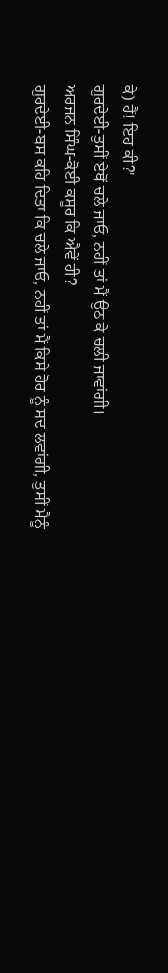ਕੇ) ਹੈਂ! ਇਹ ਕੀ?'
ਗੁਰਦੇਈ-ਤੁਸੀਂ ਏਥੋਂ ਚਲੇ ਜਾਓ, ਨਹੀਂ ਤਾਂ ਮੈਂ ਉਠ ਕੇ ਚਲੀ ਜਾਵਾਂਗੀ।
ਅਰਜਨ ਸਿੰਘ-ਕੋਈ ਕਸੂਰ ਕਿ ਐਵੇਂ ਹੀ?
ਗੁਰਦੇਈ-ਬਸ ਕਹਿ ਦਿਤਾ ਕਿ ਚਲੇ ਜਾਓ, ਨਹੀਂ ਤਾਂ ਮੈਂ ਕਿਸੇ ਹੋਰ ਨੂੰ ਸਦ ਲਵਾਂਗੀ, ਤੁਸੀਂ ਮੈਨੂੰ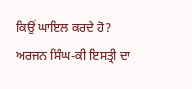ਕਿਉਂ ਘਾਇਲ ਕਰਦੇ ਹੋ?
ਅਰਜਨ ਸਿੰਘ-ਕੀ ਇਸਤ੍ਰੀ ਦਾ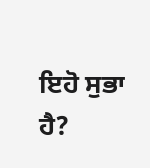ਇਹੋ ਸੁਭਾ ਹੈ?